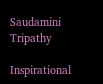Saudamini Tripathy

Inspirational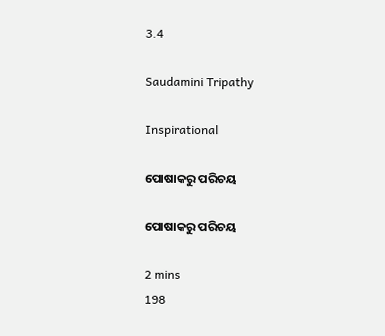3.4

Saudamini Tripathy

Inspirational

ପୋଷାକରୁ ପରିଚୟ

ପୋଷାକରୁ ପରିଚୟ

2 mins
198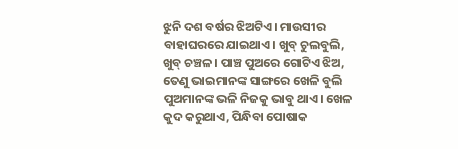ଝୁନି ଦଶ ବର୍ଷର ଝିଅଟିଏ। ମାଉସୀର ବାହାଘରରେ ଯାଇଥାଏ। ଖୁବ୍ ଚୁଲବୁଲି, ଖୁବ୍ ଚଞ୍ଚଳ। ପାଞ୍ଚ ପୁଅରେ ଗୋଟିଏ ଝିଅ, ତେଣୁ ଭାଇମାନଙ୍କ ସାଙ୍ଗରେ ଖେଳି ବୁଲି ପୁଅମାନଙ୍କ ଭଳି ନିଜକୁ ଭାବୁ ଥାଏ। ଖେଳ କୁଦ କରୁଥାଏ, ପିନ୍ଧିବା ପୋଷାକ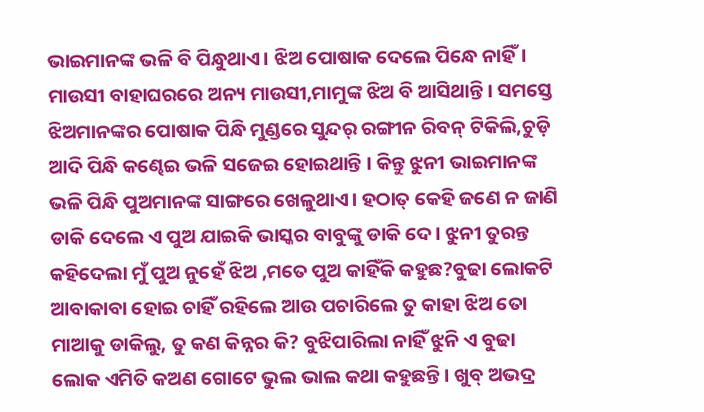ଭାଇମାନଙ୍କ ଭଳି ବି ପିନ୍ଧୁଥାଏ। ଝିଅ ପୋଷାକ ଦେଲେ ପିନ୍ଧେ ନାହିଁ। ମାଉସୀ ବାହାଘରରେ ଅନ୍ୟ ମାଉସୀ,ମାମୁଙ୍କ ଝିଅ ବି ଆସିଥାନ୍ତି। ସମସ୍ତେ ଝିଅମାନଙ୍କର ପୋଷାକ ପିନ୍ଧି ମୁଣ୍ଡରେ ସୁନ୍ଦର୍ ରଙ୍ଗୀନ ରିବନ୍ ଟିକିଲି,ଚୁଡ଼ି ଆଦି ପିନ୍ଧି କଣ୍ଢେଇ ଭଳି ସଜେଇ ହୋଇଥାନ୍ତି । କିନ୍ତୁ ଝୁନୀ ଭାଇମାନଙ୍କ ଭଳି ପିନ୍ଧି ପୁଅମାନଙ୍କ ସାଙ୍ଗରେ ଖେଳୁଥାଏ। ହଠାତ୍ କେହି ଜଣେ ନ ଜାଣି ଡାକି ଦେଲେ ଏ ପୁଅ ଯାଇକି ଭାସ୍କର ବାବୁଙ୍କୁ ଡାକି ଦେ। ଝୁନୀ ତୁରନ୍ତ କହିଦେଲା ମୁଁ ପୁଅ ନୁହେଁ ଝିଅ ,ମତେ ପୁଅ କାହିଁକି କହୁଛ?ବୁଢା ଲୋକଟି ଆବାକାବା ହୋଇ ଚାହିଁ ରହିଲେ ଆଉ ପଚାରିଲେ ତୁ କାହା ଝିଅ ତୋ ମାଆକୁ ଡାକିଲୁ, ତୁ କଣ କିନ୍ନର କି? ବୁଝିପାରିଲା ନାହିଁ ଝୁନି ଏ ବୁଢା ଲୋକ ଏମିତି କଅଣ ଗୋଟେ ଭୁଲ ଭାଲ କଥା କହୁଛନ୍ତି। ଖୁବ୍ ଅଭଦ୍ର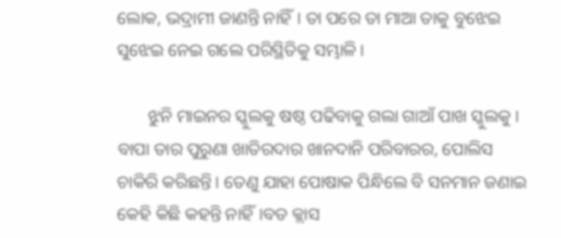ଲୋକ, ଭଦ୍ରାମୀ ଜାଣନ୍ତି ନାହିଁ। ତା ପରେ ତା ମାଆ ତାକୁ ବୁଝେଇ ସୁଝେଇ ନେଇ ଗଲେ ପରିସ୍ଥିତିକୁ ସମ୍ଭାଳି।

       ଝୁନି ମାଇନର ସ୍କୁଲକୁ ଷଷ୍ଠ ପଢିବାକୁ ଗଲା ଗାଆଁ ପାଖ ସ୍କୁଲକୁ। ବାପା ତାର ପୁରୁଣା ଖାତିରଦାର ଖାନଦାନି ପରିବାରର, ପୋଲିସ ଚାକିରି କରିଛନ୍ତି। ତେଣୁ ଯାହା ପୋଷାକ ପିନ୍ଧିଲେ ବି ସନମାନ ଜଣାଇ କେହି କିଛି କହନ୍ତି ନାହିଁ।ବଡ କ୍ଲାସ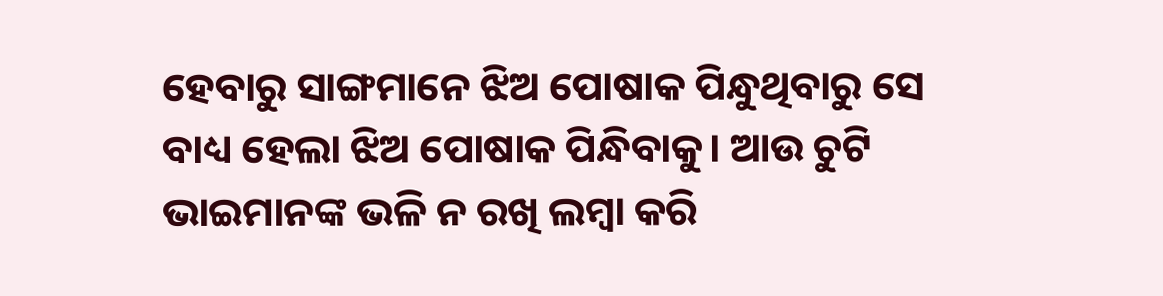ହେବାରୁ ସାଙ୍ଗମାନେ ଝିଅ ପୋଷାକ ପିନ୍ଧୁଥିବାରୁ ସେ ବାଧ୍ୟ ହେଲା ଝିଅ ପୋଷାକ ପିନ୍ଧିବାକୁ। ଆଉ ଚୁଟି ଭାଇମାନଙ୍କ ଭଳି ନ ରଖି ଲମ୍ବା କରି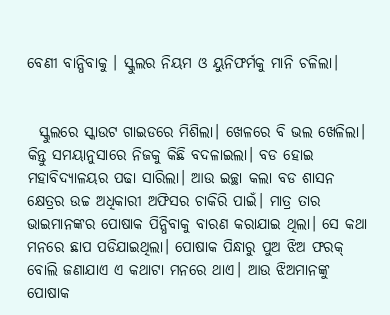ବେଣୀ ବାନ୍ଧିବାକୁ । ସ୍କୁଲର ନିୟମ ଓ ୟୁନିଫର୍ମକୁ ମାନି ଚଳିଲା।


  ସ୍କୁଲରେ ସ୍କାଉଟ ଗାଇଡରେ ମିଶିଲା। ଖେଳରେ ବି ଭଲ ଖେଳିଲା। କିନ୍ତୁ ସମୟାନୁସାରେ ନିଜକୁ କିଛି ବଦଳାଇଲା। ବଡ ହୋଇ ମହାବିଦ୍ୟାଳୟର ପଢା ସାରିଲା। ଆଉ ଇଚ୍ଛା କଲା ବଡ ଶାସନ କ୍ଷେତ୍ରର ଉଚ୍ଚ ଅଧିକାରୀ ଅଫିସର ଚାକିରି ପାଇଁ। ମାତ୍ର ତାର ଭାଇମାନଙ୍କର ପୋଷାକ ପିନ୍ଧିବାକୁ ବାରଣ କରାଯାଇ ଥିଲା। ସେ କଥା ମନରେ ଛାପ ପଡିଯାଇଥିଲା। ପୋଷାକ ପିନ୍ଧାରୁ ପୁଅ ଝିଅ ଫରକ୍ ବୋଲି ଜଣାଯାଏ ଏ କଥାଟା ମନରେ ଥାଏ। ଆଉ ଝିଅମାନଙ୍କୁ ପୋଷାକ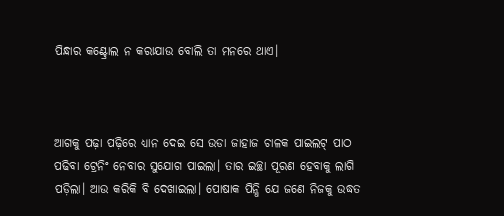ପିନ୍ଧାର କଣ୍ଟ୍ରୋଲ ନ କରାଯାଉ ବୋଲି ତା ମନରେ ଥାଏ।



ଆଗକୁ ପଢ଼ା ପଢ଼ିରେ ଧ୍ୟାନ ଦେଇ ସେ ଉଡା ଜାହାଜ ଚାଳକ ପାଇଲଟ୍ ପାଠ ପଢିବା ଟ୍ରେନିଂ ନେବାର ସୁଯୋଗ ପାଇଲା। ତାର ଇଚ୍ଛା ପୂରଣ ହେବାକୁ ଲାଗି ପଡ଼ିଲା। ଆଉ କରିକି ବି ଦେଖାଇଲା। ପୋଷାକ ପିନ୍ଧି ଯେ ଜଣେ ନିଜକୁ ଉଦ୍ଧତ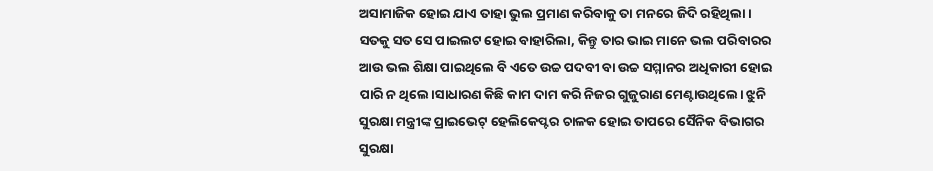ଅସାମାଜିକ ହୋଇ ଯାଏ ତାହା ଭୁଲ ପ୍ରମାଣ କରିବାକୁ ତା ମନରେ ଜିଦି ରହିଥିଲା। ସତକୁ ସତ ସେ ପାଇଲଟ ହୋଇ ବାହାରିଲା, କିନ୍ତୁ ତାର ଭାଇ ମାନେ ଭଲ ପରିବାରର ଆଉ ଭଲ ଶିକ୍ଷା ପାଇଥିଲେ ବି ଏତେ ଉଚ୍ଚ ପଦବୀ ବା ଉଚ୍ଚ ସମ୍ମାନର ଅଧିକାରୀ ହୋଇ ପାରି ନ ଥିଲେ।ସାଧାରଣ କିଛି କାମ ଦାମ କରି ନିଜର ଗୁଜୁରାଣ ମେଣ୍ଟାଉଥିଲେ। ଝୁନି ସୁରକ୍ଷା ମନ୍ତ୍ରୀଙ୍କ ପ୍ରାଇଭେଟ୍ ହେଲିକେପ୍ଟର ଚାଳକ ହୋଇ ତାପରେ ସୈନିକ ବିଭାଗର ସୁରକ୍ଷା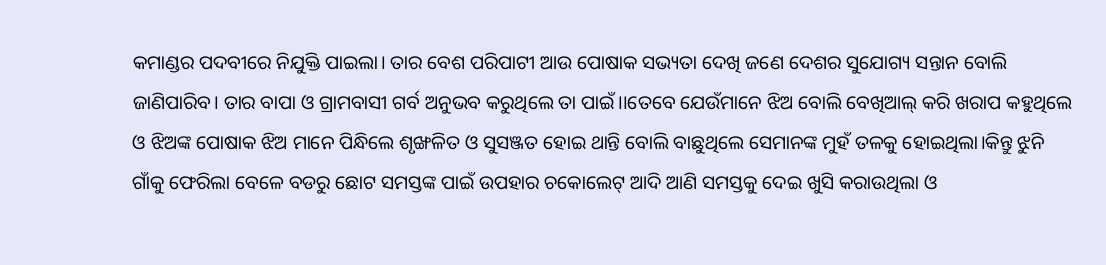କମାଣ୍ଡର ପଦବୀରେ ନିଯୁକ୍ତି ପାଇଲା। ତାର ବେଶ ପରିପାଟୀ ଆଉ ପୋଷାକ ସଭ୍ୟତା ଦେଖି ଜଣେ ଦେଶର ସୁଯୋଗ୍ୟ ସନ୍ତାନ ବୋଲି ଜାଣିପାରିବ। ତାର ବାପା ଓ ଗ୍ରାମବାସୀ ଗର୍ବ ଅନୁଭବ କରୁଥିଲେ ତା ପାଇଁ।।ତେବେ ଯେଉଁମାନେ ଝିଅ ବୋଲି ବେଖିଆଲ୍ କରି ଖରାପ କହୁଥିଲେ ଓ ଝିଅଙ୍କ ପୋଷାକ ଝିଅ ମାନେ ପିନ୍ଧିଲେ ଶୃଙ୍ଖଳିତ ଓ ସୁସଞ୍ଜତ ହୋଇ ଥାନ୍ତି ବୋଲି ବାଛୁଥିଲେ ସେମାନଙ୍କ ମୁହଁ ତଳକୁ ହୋଇଥିଲା।କିନ୍ତୁ ଝୁନି ଗାଁକୁ ଫେରିଲା ବେଳେ ବଡରୁ ଛୋଟ ସମସ୍ତଙ୍କ ପାଇଁ ଉପହାର ଚକୋଲେଟ୍ ଆଦି ଆଣି ସମସ୍ତକୁ ଦେଇ ଖୁସି କରାଉଥିଲା ଓ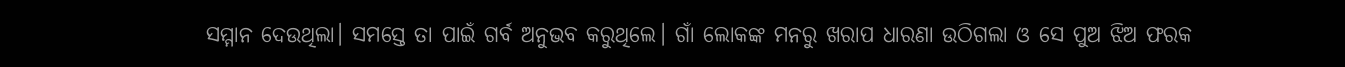ସମ୍ମାନ ଦେଉଥିଲା। ସମସ୍ତେ ତା ପାଇଁ ଗର୍ବ ଅନୁଭବ କରୁଥିଲେ। ଗାଁ ଲୋକଙ୍କ ମନରୁ ଖରାପ ଧାରଣା ଉଠିଗଲା ଓ ସେ ପୁଅ ଝିଅ ଫରକ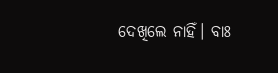ଦେଖିଲେ ନାହିଁ। ବାଃ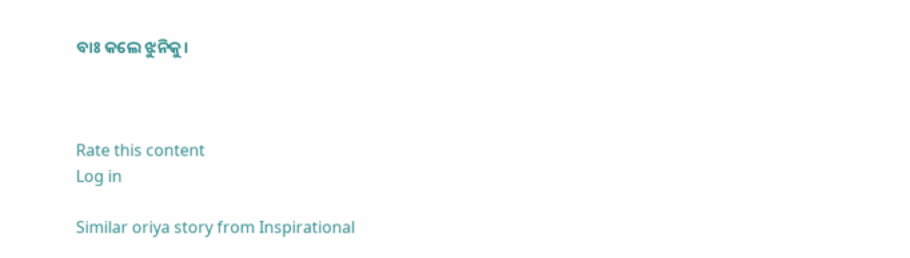ବାଃ କଲେ ଝୁନିକୁ।



Rate this content
Log in

Similar oriya story from Inspirational